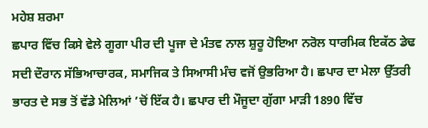ਮਹੇਸ਼ ਸ਼ਰਮਾ
ਛਪਾਰ ਵਿੱਚ ਕਿਸੇ ਵੇਲੇ ਗੂਗਾ ਪੀਰ ਦੀ ਪੂਜਾ ਦੇ ਮੰਤਵ ਨਾਲ ਸ਼ੁਰੂ ਹੋਇਆ ਨਰੋਲ ਧਾਰਮਿਕ ਇਕੱਠ ਡੇਢ ਸਦੀ ਦੌਰਾਨ ਸੱਭਿਆਚਾਰਕ, ਸਮਾਜਿਕ ਤੇ ਸਿਆਸੀ ਮੰਚ ਵਜੋਂ ਉਭਰਿਆ ਹੈ। ਛਪਾਰ ਦਾ ਮੇਲਾ ਉੱਤਰੀ ਭਾਰਤ ਦੇ ਸਭ ਤੋਂ ਵੱਡੇ ਮੇਲਿਆਂ ’ਚੋਂ ਇੱਕ ਹੈ। ਛਪਾਰ ਦੀ ਮੌਜੂਦਾ ਗੁੱਗਾ ਮਾੜੀ 1890 ਵਿੱਚ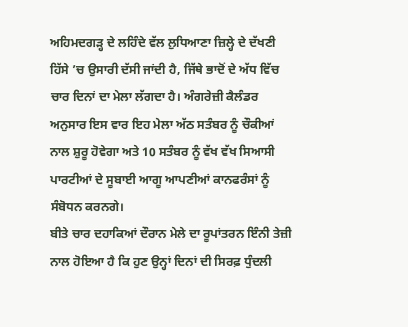ਅਹਿਮਦਗੜ੍ਹ ਦੇ ਲਹਿੰਦੇ ਵੱਲ ਲੁਧਿਆਣਾ ਜ਼ਿਲ੍ਹੇ ਦੇ ਦੱਖਣੀ ਹਿੱਸੇ ’ਚ ਉਸਾਰੀ ਦੱਸੀ ਜਾਂਦੀ ਹੈ, ਜਿੱਥੇ ਭਾਦੋਂ ਦੇ ਅੱਧ ਵਿੱਚ ਚਾਰ ਦਿਨਾਂ ਦਾ ਮੇਲਾ ਲੱਗਦਾ ਹੈ। ਅੰਗਰੇਜ਼ੀ ਕੈਲੰਡਰ ਅਨੁਸਾਰ ਇਸ ਵਾਰ ਇਹ ਮੇਲਾ ਅੱਠ ਸਤੰਬਰ ਨੂੰ ਚੌਕੀਆਂ ਨਾਲ ਸ਼ੁਰੂ ਹੋਵੇਗਾ ਅਤੇ 10 ਸਤੰਬਰ ਨੂੰ ਵੱਖ ਵੱਖ ਸਿਆਸੀ ਪਾਰਟੀਆਂ ਦੇ ਸੂਬਾਈ ਆਗੂ ਆਪਣੀਆਂ ਕਾਨਫਰੰਸਾਂ ਨੂੰ ਸੰਬੋਧਨ ਕਰਨਗੇ।
ਬੀਤੇ ਚਾਰ ਦਹਾਕਿਆਂ ਦੌਰਾਨ ਮੇਲੇ ਦਾ ਰੂਪਾਂਤਰਨ ਇੰਨੀ ਤੇਜ਼ੀ ਨਾਲ ਹੋਇਆ ਹੈ ਕਿ ਹੁਣ ਉਨ੍ਹਾਂ ਦਿਨਾਂ ਦੀ ਸਿਰਫ਼ ਧੁੰਦਲੀ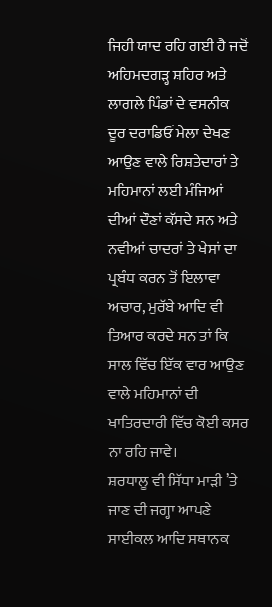ਜਿਹੀ ਯਾਦ ਰਹਿ ਗਈ ਹੈ ਜਦੋਂ ਅਹਿਮਦਗੜ੍ਹ ਸ਼ਹਿਰ ਅਤੇ ਲਾਗਲੇ ਪਿੰਡਾਂ ਦੇ ਵਸਨੀਕ ਦੂਰ ਦਰਾਡਿਓਂ ਮੇਲਾ ਦੇਖਣ ਆਉਣ ਵਾਲੇ ਰਿਸ਼ਤੇਦਾਰਾਂ ਤੇ ਮਹਿਮਾਨਾਂ ਲਈ ਮੰਜਿਆਂ ਦੀਆਂ ਦੌਣਾਂ ਕੱਸਦੇ ਸਨ ਅਤੇ ਨਵੀਆਂ ਚਾਦਰਾਂ ਤੇ ਖੇਸਾਂ ਦਾ ਪ੍ਰਬੰਧ ਕਰਨ ਤੋਂ ਇਲਾਵਾ ਅਚਾਰ, ਮੁਰੱਬੇ ਆਦਿ ਵੀ ਤਿਆਰ ਕਰਦੇ ਸਨ ਤਾਂ ਕਿ ਸਾਲ ਵਿੱਚ ਇੱਕ ਵਾਰ ਆਉਣ ਵਾਲੇ ਮਹਿਮਾਨਾਂ ਦੀ ਖਾਤਿਰਦਾਰੀ ਵਿੱਚ ਕੋਈ ਕਸਰ ਨਾ ਰਹਿ ਜਾਵੇ।
ਸ਼ਰਧਾਲੂ ਵੀ ਸਿੱਧਾ ਮਾੜੀ ’ਤੇ ਜਾਣ ਦੀ ਜਗ੍ਹਾ ਆਪਣੇ ਸਾਈਕਲ ਆਦਿ ਸਥਾਨਕ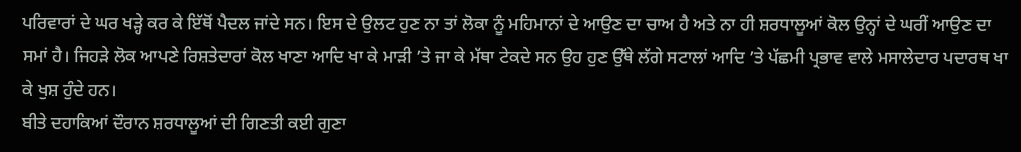ਪਰਿਵਾਰਾਂ ਦੇ ਘਰ ਖੜ੍ਹੇ ਕਰ ਕੇ ਇੱਥੋਂ ਪੈਦਲ ਜਾਂਦੇ ਸਨ। ਇਸ ਦੇ ਉਲਟ ਹੁਣ ਨਾ ਤਾਂ ਲੋਕਾ ਨੂੰ ਮਹਿਮਾਨਾਂ ਦੇ ਆਉਣ ਦਾ ਚਾਅ ਹੈ ਅਤੇ ਨਾ ਹੀ ਸ਼ਰਧਾਲੂਆਂ ਕੋਲ ਉਨ੍ਹਾਂ ਦੇ ਘਰੀਂ ਆਉਣ ਦਾ ਸਮਾਂ ਹੈ। ਜਿਹੜੇ ਲੋਕ ਆਪਣੇ ਰਿਸ਼ਤੇਦਾਰਾਂ ਕੋਲ ਖਾਣਾ ਆਦਿ ਖਾ ਕੇ ਮਾੜੀ ’ਤੇ ਜਾ ਕੇ ਮੱਥਾ ਟੇਕਦੇ ਸਨ ਉਹ ਹੁਣ ਉੱਥੇ ਲੱਗੇ ਸਟਾਲਾਂ ਆਦਿ ’ਤੇ ਪੱਛਮੀ ਪ੍ਰਭਾਵ ਵਾਲੇ ਮਸਾਲੇਦਾਰ ਪਦਾਰਥ ਖਾ ਕੇ ਖੁਸ਼ ਹੁੰਦੇ ਹਨ।
ਬੀਤੇ ਦਹਾਕਿਆਂ ਦੌਰਾਨ ਸ਼ਰਧਾਲੂਆਂ ਦੀ ਗਿਣਤੀ ਕਈ ਗੁਣਾ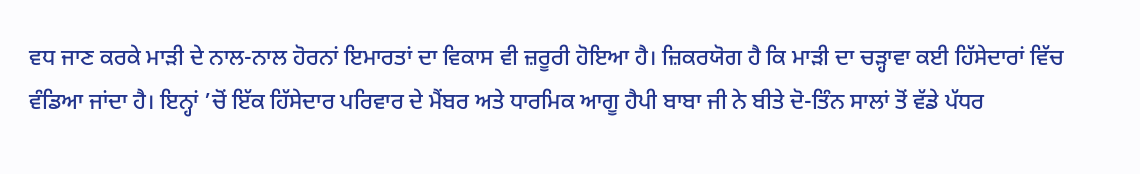ਵਧ ਜਾਣ ਕਰਕੇ ਮਾੜੀ ਦੇ ਨਾਲ-ਨਾਲ ਹੋਰਨਾਂ ਇਮਾਰਤਾਂ ਦਾ ਵਿਕਾਸ ਵੀ ਜ਼ਰੂਰੀ ਹੋਇਆ ਹੈ। ਜ਼ਿਕਰਯੋਗ ਹੈ ਕਿ ਮਾੜੀ ਦਾ ਚੜ੍ਹਾਵਾ ਕਈ ਹਿੱਸੇਦਾਰਾਂ ਵਿੱਚ ਵੰਡਿਆ ਜਾਂਦਾ ਹੈ। ਇਨ੍ਹਾਂ ’ਚੋਂ ਇੱਕ ਹਿੱਸੇਦਾਰ ਪਰਿਵਾਰ ਦੇ ਮੈਂਬਰ ਅਤੇ ਧਾਰਮਿਕ ਆਗੂ ਹੈਪੀ ਬਾਬਾ ਜੀ ਨੇ ਬੀਤੇ ਦੋ-ਤਿੰਨ ਸਾਲਾਂ ਤੋਂ ਵੱਡੇ ਪੱਧਰ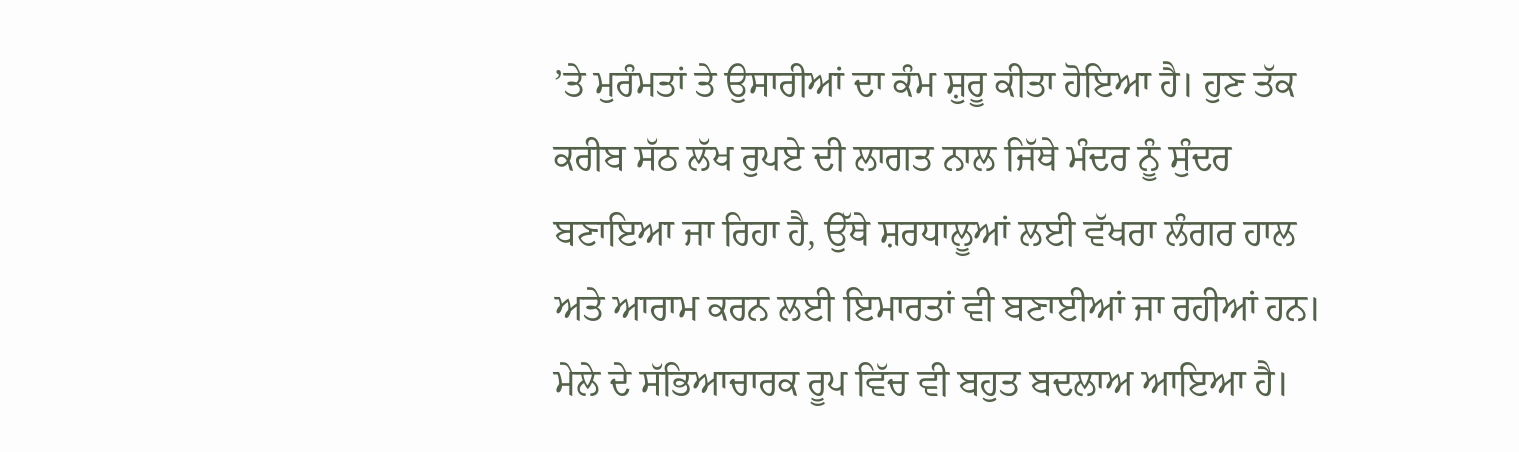’ਤੇ ਮੁਰੰਮਤਾਂ ਤੇ ਉਸਾਰੀਆਂ ਦਾ ਕੰਮ ਸ਼ੁਰੂ ਕੀਤਾ ਹੋਇਆ ਹੈ। ਹੁਣ ਤੱਕ ਕਰੀਬ ਸੱਠ ਲੱਖ ਰੁਪਏ ਦੀ ਲਾਗਤ ਨਾਲ ਜਿੱਥੇ ਮੰਦਰ ਨੂੰ ਸੁੰਦਰ ਬਣਾਇਆ ਜਾ ਰਿਹਾ ਹੈ, ਉੱਥੇ ਸ਼ਰਧਾਲੂਆਂ ਲਈ ਵੱਖਰਾ ਲੰਗਰ ਹਾਲ ਅਤੇ ਆਰਾਮ ਕਰਨ ਲਈ ਇਮਾਰਤਾਂ ਵੀ ਬਣਾਈਆਂ ਜਾ ਰਹੀਆਂ ਹਨ।
ਮੇਲੇ ਦੇ ਸੱਭਿਆਚਾਰਕ ਰੂਪ ਵਿੱਚ ਵੀ ਬਹੁਤ ਬਦਲਾਅ ਆਇਆ ਹੈ।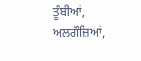ਤੂੰਬੀਆਂ, ਅਲਗੌਜ਼ਿਆਂ,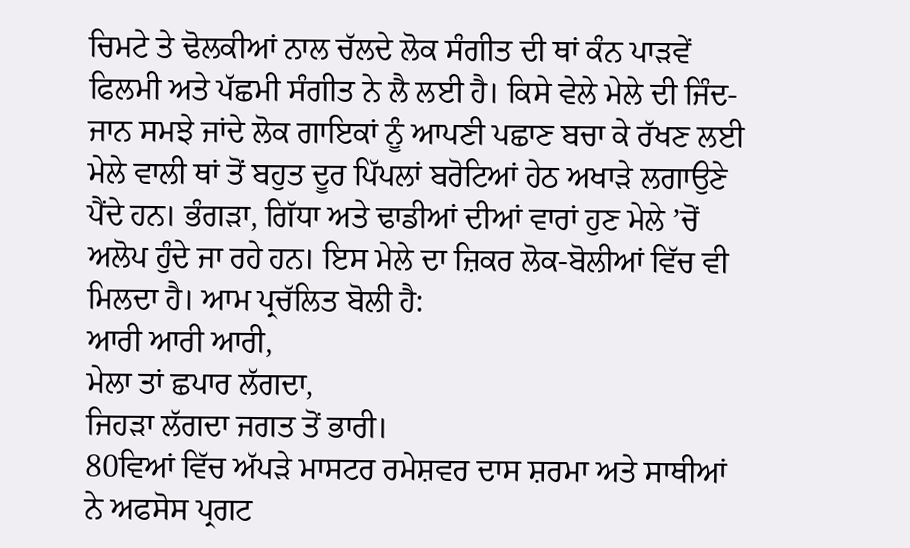ਚਿਮਟੇ ਤੇ ਢੋਲਕੀਆਂ ਨਾਲ ਚੱਲਦੇ ਲੋਕ ਸੰਗੀਤ ਦੀ ਥਾਂ ਕੰਨ ਪਾੜਵੇਂ ਫਿਲਮੀ ਅਤੇ ਪੱਛਮੀ ਸੰਗੀਤ ਨੇ ਲੈ ਲਈ ਹੈ। ਕਿਸੇ ਵੇਲੇ ਮੇਲੇ ਦੀ ਜਿੰਦ-ਜਾਨ ਸਮਝੇ ਜਾਂਦੇ ਲੋਕ ਗਾਇਕਾਂ ਨੂੰ ਆਪਣੀ ਪਛਾਣ ਬਚਾ ਕੇ ਰੱਖਣ ਲਈ ਮੇਲੇ ਵਾਲੀ ਥਾਂ ਤੋਂ ਬਹੁਤ ਦੂਰ ਪਿੱਪਲਾਂ ਬਰੋਟਿਆਂ ਹੇਠ ਅਖਾੜੇ ਲਗਾਉਣੇ ਪੈਂਦੇ ਹਨ। ਭੰਗੜਾ, ਗਿੱਧਾ ਅਤੇ ਢਾਡੀਆਂ ਦੀਆਂ ਵਾਰਾਂ ਹੁਣ ਮੇਲੇ ’ਚੋਂ ਅਲੋਪ ਹੁੰਦੇ ਜਾ ਰਹੇ ਹਨ। ਇਸ ਮੇਲੇ ਦਾ ਜ਼ਿਕਰ ਲੋਕ-ਬੋਲੀਆਂ ਵਿੱਚ ਵੀ ਮਿਲਦਾ ਹੈ। ਆਮ ਪ੍ਰਚੱਲਿਤ ਬੋਲੀ ਹੈ:
ਆਰੀ ਆਰੀ ਆਰੀ,
ਮੇਲਾ ਤਾਂ ਛਪਾਰ ਲੱਗਦਾ,
ਜਿਹੜਾ ਲੱਗਦਾ ਜਗਤ ਤੋਂ ਭਾਰੀ।
80ਵਿਆਂ ਵਿੱਚ ਅੱਪੜੇ ਮਾਸਟਰ ਰਮੇਸ਼ਵਰ ਦਾਸ ਸ਼ਰਮਾ ਅਤੇ ਸਾਥੀਆਂ ਨੇ ਅਫਸੋਸ ਪ੍ਰਗਟ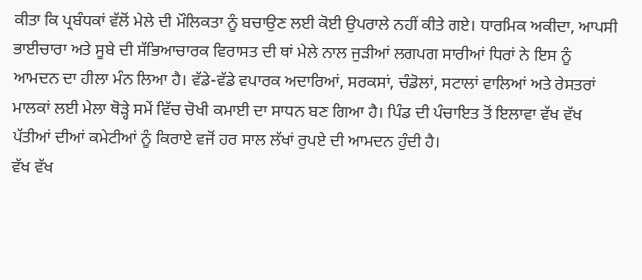ਕੀਤਾ ਕਿ ਪ੍ਰਬੰਧਕਾਂ ਵੱਲੋਂ ਮੇਲੇ ਦੀ ਮੌਲਿਕਤਾ ਨੂੰ ਬਚਾਉਣ ਲਈ ਕੋਈ ਉਪਰਾਲੇ ਨਹੀਂ ਕੀਤੇ ਗਏ। ਧਾਰਮਿਕ ਅਕੀਦਾ, ਆਪਸੀ ਭਾਈਚਾਰਾ ਅਤੇ ਸੂਬੇ ਦੀ ਸੱਭਿਆਚਾਰਕ ਵਿਰਾਸਤ ਦੀ ਥਾਂ ਮੇਲੇ ਨਾਲ ਜੁੜੀਆਂ ਲਗਪਗ ਸਾਰੀਆਂ ਧਿਰਾਂ ਨੇ ਇਸ ਨੂੰ ਆਮਦਨ ਦਾ ਹੀਲਾ ਮੰਨ ਲਿਆ ਹੈ। ਵੱਡੇ-ਵੱਡੇ ਵਪਾਰਕ ਅਦਾਰਿਆਂ, ਸਰਕਸਾਂ, ਚੰਡੋਲਾਂ, ਸਟਾਲਾਂ ਵਾਲਿਆਂ ਅਤੇ ਰੇਸਤਰਾਂ ਮਾਲਕਾਂ ਲਈ ਮੇਲਾ ਥੋੜ੍ਹੇ ਸਮੇਂ ਵਿੱਚ ਚੋਖੀ ਕਮਾਈ ਦਾ ਸਾਧਨ ਬਣ ਗਿਆ ਹੈ। ਪਿੰਡ ਦੀ ਪੰਚਾਇਤ ਤੋਂ ਇਲਾਵਾ ਵੱਖ ਵੱਖ ਪੱਤੀਆਂ ਦੀਆਂ ਕਮੇਟੀਆਂ ਨੂੰ ਕਿਰਾਏ ਵਜੋਂ ਹਰ ਸਾਲ ਲੱਖਾਂ ਰੁਪਏ ਦੀ ਆਮਦਨ ਹੁੰਦੀ ਹੈ।
ਵੱਖ ਵੱਖ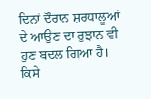ਦਿਨਾਂ ਦੌਰਾਨ ਸ਼ਰਧਾਲੂਆਂ ਦੇ ਆਉਣ ਦਾ ਰੁਝਾਨ ਵੀ ਹੁਣ ਬਦਲ ਗਿਆ ਹੈ। ਕਿਸੇ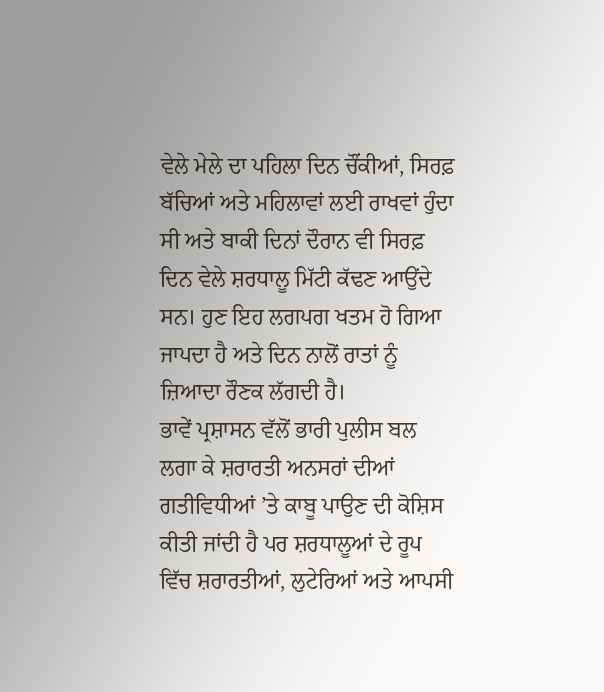ਵੇਲੇ ਮੇਲੇ ਦਾ ਪਹਿਲਾ ਦਿਨ ਚੌਂਕੀਆਂ, ਸਿਰਫ਼ ਬੱਚਿਆਂ ਅਤੇ ਮਹਿਲਾਵਾਂ ਲਈ ਰਾਖਵਾਂ ਹੁੰਦਾ ਸੀ ਅਤੇ ਬਾਕੀ ਦਿਨਾਂ ਦੌਰਾਨ ਵੀ ਸਿਰਫ਼ ਦਿਨ ਵੇਲੇ ਸ਼ਰਧਾਲੂ ਮਿੱਟੀ ਕੱਢਣ ਆਉਂਦੇ ਸਨ। ਹੁਣ ਇਹ ਲਗਪਗ ਖਤਮ ਹੋ ਗਿਆ ਜਾਪਦਾ ਹੈ ਅਤੇ ਦਿਨ ਨਾਲੋਂ ਰਾਤਾਂ ਨੂੰ ਜ਼ਿਆਦਾ ਰੌਣਕ ਲੱਗਦੀ ਹੈ।
ਭਾਵੇਂ ਪ੍ਰਸ਼ਾਸਨ ਵੱਲੋਂ ਭਾਰੀ ਪੁਲੀਸ ਬਲ ਲਗਾ ਕੇ ਸ਼ਰਾਰਤੀ ਅਨਸਰਾਂ ਦੀਆਂ ਗਤੀਵਿਧੀਆਂ ’ਤੇ ਕਾਬੂ ਪਾਉਣ ਦੀ ਕੋਸ਼ਿਸ ਕੀਤੀ ਜਾਂਦੀ ਹੈ ਪਰ ਸ਼ਰਧਾਲੂਆਂ ਦੇ ਰੂਪ ਵਿੱਚ ਸ਼ਰਾਰਤੀਆਂ, ਲੁਟੇਰਿਆਂ ਅਤੇ ਆਪਸੀ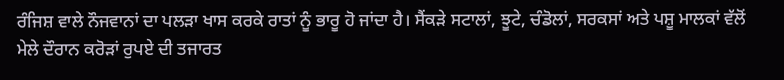ਰੰਜਿਸ਼ ਵਾਲੇ ਨੌਜਵਾਨਾਂ ਦਾ ਪਲੜਾ ਖਾਸ ਕਰਕੇ ਰਾਤਾਂ ਨੂੰ ਭਾਰੂ ਹੋ ਜਾਂਦਾ ਹੈ। ਸੈਂਕੜੇ ਸਟਾਲਾਂ, ਝੂਟੇ, ਚੰਡੋਲਾਂ, ਸਰਕਸਾਂ ਅਤੇ ਪਸ਼ੂ ਮਾਲਕਾਂ ਵੱਲੋਂ ਮੇਲੇ ਦੌਰਾਨ ਕਰੋੜਾਂ ਰੁਪਏ ਦੀ ਤਜਾਰਤ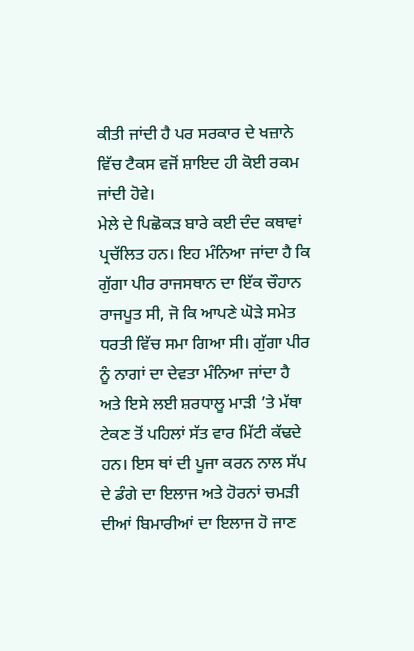ਕੀਤੀ ਜਾਂਦੀ ਹੈ ਪਰ ਸਰਕਾਰ ਦੇ ਖਜ਼ਾਨੇ ਵਿੱਚ ਟੈਕਸ ਵਜੋਂ ਸ਼ਾਇਦ ਹੀ ਕੋਈ ਰਕਮ ਜਾਂਦੀ ਹੋਵੇ।
ਮੇਲੇ ਦੇ ਪਿਛੋਕੜ ਬਾਰੇ ਕਈ ਦੰਦ ਕਥਾਵਾਂ ਪ੍ਰਚੱਲਿਤ ਹਨ। ਇਹ ਮੰਨਿਆ ਜਾਂਦਾ ਹੈ ਕਿ ਗੁੱਗਾ ਪੀਰ ਰਾਜਸਥਾਨ ਦਾ ਇੱਕ ਚੌਹਾਨ ਰਾਜਪੂਤ ਸੀ, ਜੋ ਕਿ ਆਪਣੇ ਘੋੜੇ ਸਮੇਤ ਧਰਤੀ ਵਿੱਚ ਸਮਾ ਗਿਆ ਸੀ। ਗੁੱਗਾ ਪੀਰ ਨੂੰ ਨਾਗਾਂ ਦਾ ਦੇਵਤਾ ਮੰਨਿਆ ਜਾਂਦਾ ਹੈ ਅਤੇ ਇਸੇ ਲਈ ਸ਼ਰਧਾਲੂ ਮਾੜੀ ’ਤੇ ਮੱਥਾ ਟੇਕਣ ਤੋਂ ਪਹਿਲਾਂ ਸੱਤ ਵਾਰ ਮਿੱਟੀ ਕੱਢਦੇ ਹਨ। ਇਸ ਥਾਂ ਦੀ ਪੂਜਾ ਕਰਨ ਨਾਲ ਸੱਪ ਦੇ ਡੰਗੇ ਦਾ ਇਲਾਜ ਅਤੇ ਹੋਰਨਾਂ ਚਮੜੀ ਦੀਆਂ ਬਿਮਾਰੀਆਂ ਦਾ ਇਲਾਜ ਹੋ ਜਾਣ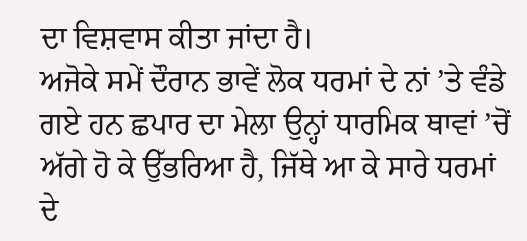ਦਾ ਵਿਸ਼ਵਾਸ ਕੀਤਾ ਜਾਂਦਾ ਹੈ।
ਅਜੋਕੇ ਸਮੇਂ ਦੌਰਾਨ ਭਾਵੇਂ ਲੋਕ ਧਰਮਾਂ ਦੇ ਨਾਂ ’ਤੇ ਵੰਡੇ ਗਏ ਹਨ ਛਪਾਰ ਦਾ ਮੇਲਾ ਉਨ੍ਹਾਂ ਧਾਰਮਿਕ ਥਾਵਾਂ ’ਚੋਂ ਅੱਗੇ ਹੋ ਕੇ ਉੱਭਰਿਆ ਹੈ, ਜਿੱਥੇ ਆ ਕੇ ਸਾਰੇ ਧਰਮਾਂ ਦੇ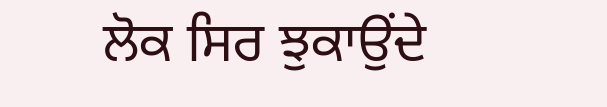ਲੋਕ ਸਿਰ ਝੁਕਾਉਂਦੇ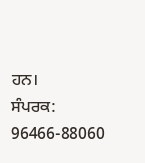ਹਨ।
ਸੰਪਰਕ: 96466-88060